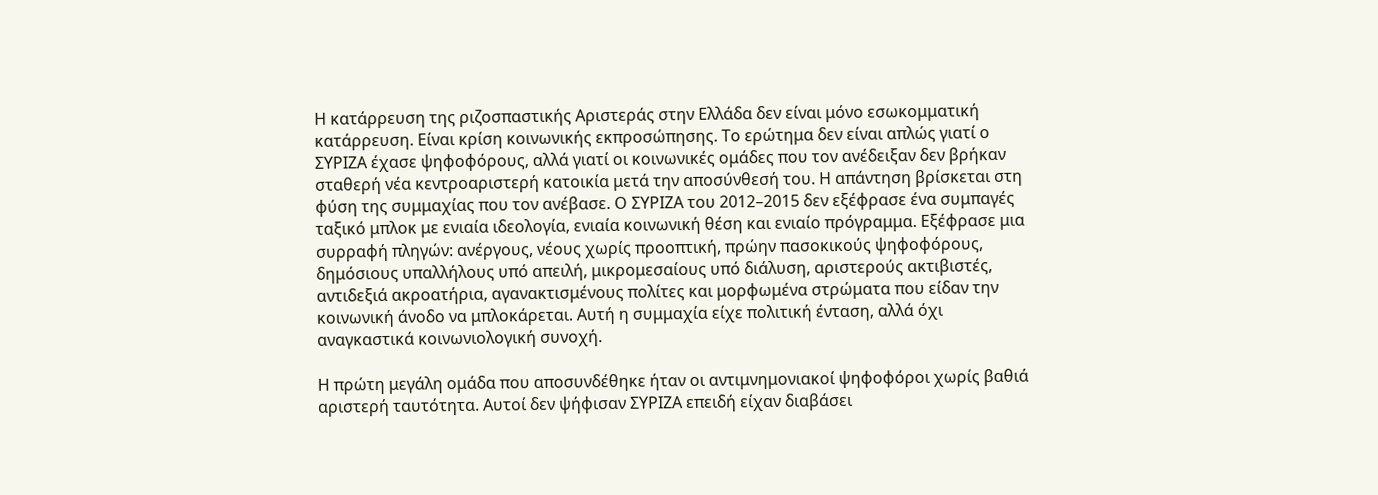Η κατάρρευση της ριζοσπαστικής Αριστεράς στην Ελλάδα δεν είναι μόνο εσωκομματική κατάρρευση. Είναι κρίση κοινωνικής εκπροσώπησης. Το ερώτημα δεν είναι απλώς γιατί ο ΣΥΡΙΖΑ έχασε ψηφοφόρους, αλλά γιατί οι κοινωνικές ομάδες που τον ανέδειξαν δεν βρήκαν σταθερή νέα κεντροαριστερή κατοικία μετά την αποσύνθεσή του. Η απάντηση βρίσκεται στη φύση της συμμαχίας που τον ανέβασε. Ο ΣΥΡΙΖΑ του 2012–2015 δεν εξέφρασε ένα συμπαγές ταξικό μπλοκ με ενιαία ιδεολογία, ενιαία κοινωνική θέση και ενιαίο πρόγραμμα. Εξέφρασε μια συρραφή πληγών: ανέργους, νέους χωρίς προοπτική, πρώην πασοκικούς ψηφοφόρους, δημόσιους υπαλλήλους υπό απειλή, μικρομεσαίους υπό διάλυση, αριστερούς ακτιβιστές, αντιδεξιά ακροατήρια, αγανακτισμένους πολίτες και μορφωμένα στρώματα που είδαν την κοινωνική άνοδο να μπλοκάρεται. Αυτή η συμμαχία είχε πολιτική ένταση, αλλά όχι αναγκαστικά κοινωνιολογική συνοχή.

Η πρώτη μεγάλη ομάδα που αποσυνδέθηκε ήταν οι αντιμνημονιακοί ψηφοφόροι χωρίς βαθιά αριστερή ταυτότητα. Αυτοί δεν ψήφισαν ΣΥΡΙΖΑ επειδή είχαν διαβάσει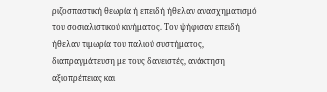ριζοσπαστική θεωρία ή επειδή ήθελαν ανασχηματισμό του σοσιαλιστικού κινήματος. Τον ψήφισαν επειδή ήθελαν τιμωρία του παλιού συστήματος, διαπραγμάτευση με τους δανειστές, ανάκτηση αξιοπρέπειας και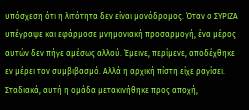υπόσχεση ότι η λιτότητα δεν είναι μονόδρομος. Όταν ο ΣΥΡΙΖΑ υπέγραψε και εφάρμοσε μνημονιακή προσαρμογή, ένα μέρος αυτών δεν πήγε αμέσως αλλού. Έμεινε, περίμενε, αποδέχθηκε εν μέρει τον συμβιβασμό. Αλλά η αρχική πίστη είχε ραγίσει. Σταδιακά, αυτή η ομάδα μετακινήθηκε προς αποχή,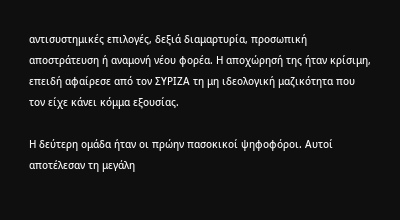αντισυστημικές επιλογές, δεξιά διαμαρτυρία, προσωπική αποστράτευση ή αναμονή νέου φορέα. Η αποχώρησή της ήταν κρίσιμη, επειδή αφαίρεσε από τον ΣΥΡΙΖΑ τη μη ιδεολογική μαζικότητα που τον είχε κάνει κόμμα εξουσίας.

Η δεύτερη ομάδα ήταν οι πρώην πασοκικοί ψηφοφόροι. Αυτοί αποτέλεσαν τη μεγάλη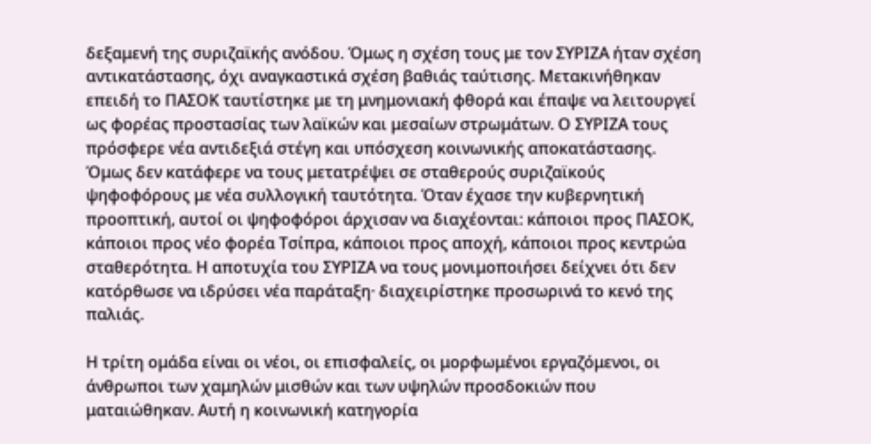δεξαμενή της συριζαϊκής ανόδου. Όμως η σχέση τους με τον ΣΥΡΙΖΑ ήταν σχέση αντικατάστασης, όχι αναγκαστικά σχέση βαθιάς ταύτισης. Μετακινήθηκαν επειδή το ΠΑΣΟΚ ταυτίστηκε με τη μνημονιακή φθορά και έπαψε να λειτουργεί ως φορέας προστασίας των λαϊκών και μεσαίων στρωμάτων. Ο ΣΥΡΙΖΑ τους πρόσφερε νέα αντιδεξιά στέγη και υπόσχεση κοινωνικής αποκατάστασης. Όμως δεν κατάφερε να τους μετατρέψει σε σταθερούς συριζαϊκούς ψηφοφόρους με νέα συλλογική ταυτότητα. Όταν έχασε την κυβερνητική προοπτική, αυτοί οι ψηφοφόροι άρχισαν να διαχέονται: κάποιοι προς ΠΑΣΟΚ, κάποιοι προς νέο φορέα Τσίπρα, κάποιοι προς αποχή, κάποιοι προς κεντρώα σταθερότητα. Η αποτυχία του ΣΥΡΙΖΑ να τους μονιμοποιήσει δείχνει ότι δεν κατόρθωσε να ιδρύσει νέα παράταξη· διαχειρίστηκε προσωρινά το κενό της παλιάς.

Η τρίτη ομάδα είναι οι νέοι, οι επισφαλείς, οι μορφωμένοι εργαζόμενοι, οι άνθρωποι των χαμηλών μισθών και των υψηλών προσδοκιών που ματαιώθηκαν. Αυτή η κοινωνική κατηγορία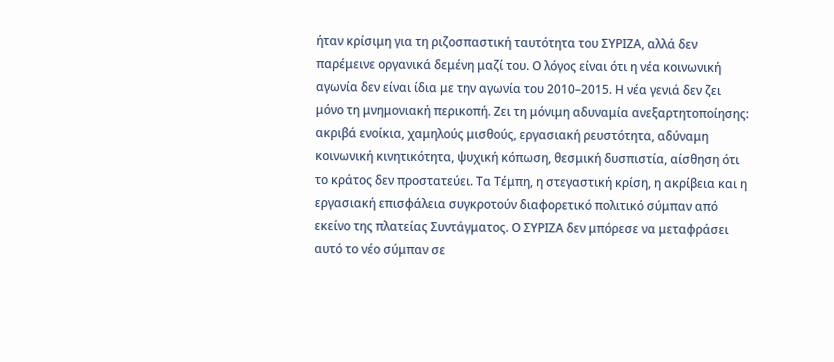ήταν κρίσιμη για τη ριζοσπαστική ταυτότητα του ΣΥΡΙΖΑ, αλλά δεν παρέμεινε οργανικά δεμένη μαζί του. Ο λόγος είναι ότι η νέα κοινωνική αγωνία δεν είναι ίδια με την αγωνία του 2010–2015. Η νέα γενιά δεν ζει μόνο τη μνημονιακή περικοπή. Ζει τη μόνιμη αδυναμία ανεξαρτητοποίησης: ακριβά ενοίκια, χαμηλούς μισθούς, εργασιακή ρευστότητα, αδύναμη κοινωνική κινητικότητα, ψυχική κόπωση, θεσμική δυσπιστία, αίσθηση ότι το κράτος δεν προστατεύει. Τα Τέμπη, η στεγαστική κρίση, η ακρίβεια και η εργασιακή επισφάλεια συγκροτούν διαφορετικό πολιτικό σύμπαν από εκείνο της πλατείας Συντάγματος. Ο ΣΥΡΙΖΑ δεν μπόρεσε να μεταφράσει αυτό το νέο σύμπαν σε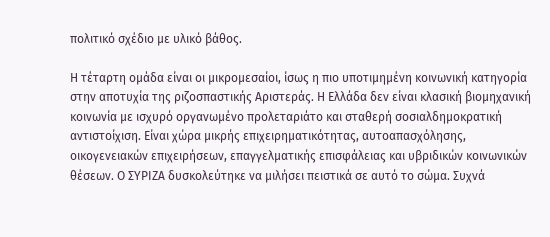πολιτικό σχέδιο με υλικό βάθος.

Η τέταρτη ομάδα είναι οι μικρομεσαίοι, ίσως η πιο υποτιμημένη κοινωνική κατηγορία στην αποτυχία της ριζοσπαστικής Αριστεράς. Η Ελλάδα δεν είναι κλασική βιομηχανική κοινωνία με ισχυρό οργανωμένο προλεταριάτο και σταθερή σοσιαλδημοκρατική αντιστοίχιση. Είναι χώρα μικρής επιχειρηματικότητας, αυτοαπασχόλησης, οικογενειακών επιχειρήσεων, επαγγελματικής επισφάλειας και υβριδικών κοινωνικών θέσεων. Ο ΣΥΡΙΖΑ δυσκολεύτηκε να μιλήσει πειστικά σε αυτό το σώμα. Συχνά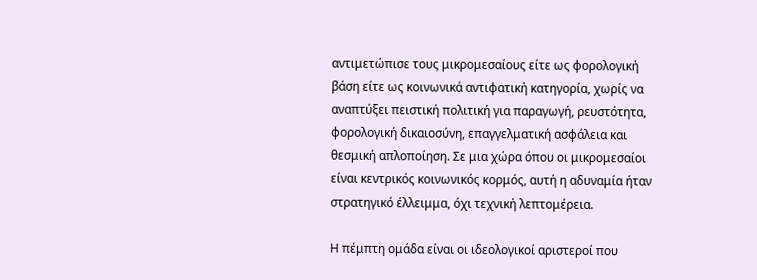αντιμετώπισε τους μικρομεσαίους είτε ως φορολογική βάση είτε ως κοινωνικά αντιφατική κατηγορία, χωρίς να αναπτύξει πειστική πολιτική για παραγωγή, ρευστότητα, φορολογική δικαιοσύνη, επαγγελματική ασφάλεια και θεσμική απλοποίηση. Σε μια χώρα όπου οι μικρομεσαίοι είναι κεντρικός κοινωνικός κορμός, αυτή η αδυναμία ήταν στρατηγικό έλλειμμα, όχι τεχνική λεπτομέρεια.

Η πέμπτη ομάδα είναι οι ιδεολογικοί αριστεροί που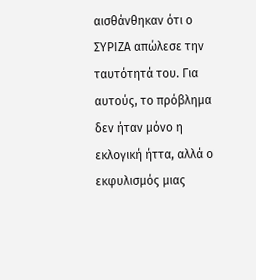αισθάνθηκαν ότι ο ΣΥΡΙΖΑ απώλεσε την ταυτότητά του. Για αυτούς, το πρόβλημα δεν ήταν μόνο η εκλογική ήττα, αλλά ο εκφυλισμός μιας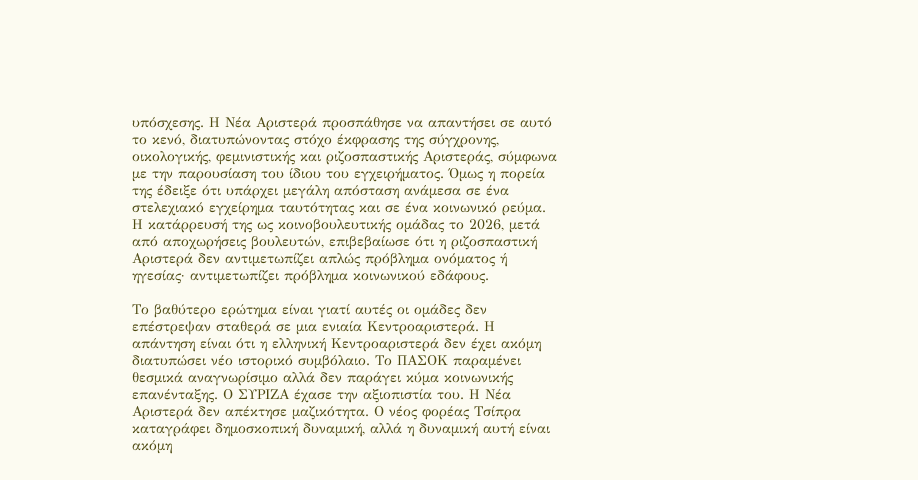υπόσχεσης. Η Νέα Αριστερά προσπάθησε να απαντήσει σε αυτό το κενό, διατυπώνοντας στόχο έκφρασης της σύγχρονης, οικολογικής, φεμινιστικής και ριζοσπαστικής Αριστεράς, σύμφωνα με την παρουσίαση του ίδιου του εγχειρήματος. Όμως η πορεία της έδειξε ότι υπάρχει μεγάλη απόσταση ανάμεσα σε ένα στελεχιακό εγχείρημα ταυτότητας και σε ένα κοινωνικό ρεύμα. Η κατάρρευσή της ως κοινοβουλευτικής ομάδας το 2026, μετά από αποχωρήσεις βουλευτών, επιβεβαίωσε ότι η ριζοσπαστική Αριστερά δεν αντιμετωπίζει απλώς πρόβλημα ονόματος ή ηγεσίας· αντιμετωπίζει πρόβλημα κοινωνικού εδάφους.

Το βαθύτερο ερώτημα είναι γιατί αυτές οι ομάδες δεν επέστρεψαν σταθερά σε μια ενιαία Κεντροαριστερά. Η απάντηση είναι ότι η ελληνική Κεντροαριστερά δεν έχει ακόμη διατυπώσει νέο ιστορικό συμβόλαιο. Το ΠΑΣΟΚ παραμένει θεσμικά αναγνωρίσιμο αλλά δεν παράγει κύμα κοινωνικής επανένταξης. Ο ΣΥΡΙΖΑ έχασε την αξιοπιστία του. Η Νέα Αριστερά δεν απέκτησε μαζικότητα. Ο νέος φορέας Τσίπρα καταγράφει δημοσκοπική δυναμική, αλλά η δυναμική αυτή είναι ακόμη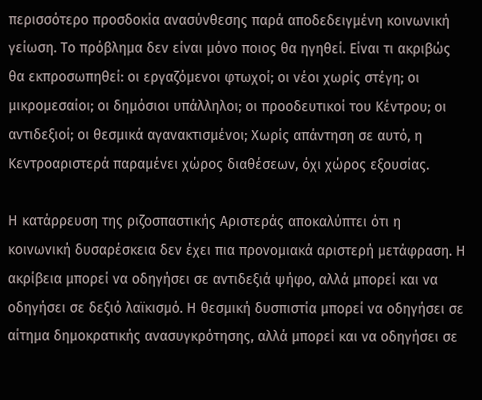περισσότερο προσδοκία ανασύνθεσης παρά αποδεδειγμένη κοινωνική γείωση. Το πρόβλημα δεν είναι μόνο ποιος θα ηγηθεί. Είναι τι ακριβώς θα εκπροσωπηθεί: οι εργαζόμενοι φτωχοί; οι νέοι χωρίς στέγη; οι μικρομεσαίοι; οι δημόσιοι υπάλληλοι; οι προοδευτικοί του Κέντρου; οι αντιδεξιοί; οι θεσμικά αγανακτισμένοι; Χωρίς απάντηση σε αυτό, η Κεντροαριστερά παραμένει χώρος διαθέσεων, όχι χώρος εξουσίας.

Η κατάρρευση της ριζοσπαστικής Αριστεράς αποκαλύπτει ότι η κοινωνική δυσαρέσκεια δεν έχει πια προνομιακά αριστερή μετάφραση. Η ακρίβεια μπορεί να οδηγήσει σε αντιδεξιά ψήφο, αλλά μπορεί και να οδηγήσει σε δεξιό λαϊκισμό. Η θεσμική δυσπιστία μπορεί να οδηγήσει σε αίτημα δημοκρατικής ανασυγκρότησης, αλλά μπορεί και να οδηγήσει σε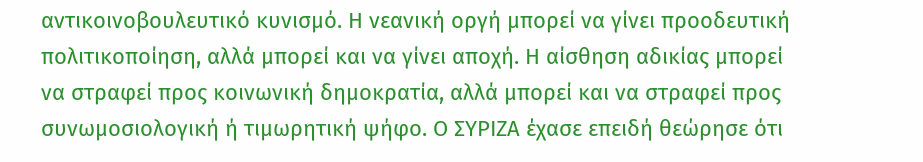αντικοινοβουλευτικό κυνισμό. Η νεανική οργή μπορεί να γίνει προοδευτική πολιτικοποίηση, αλλά μπορεί και να γίνει αποχή. Η αίσθηση αδικίας μπορεί να στραφεί προς κοινωνική δημοκρατία, αλλά μπορεί και να στραφεί προς συνωμοσιολογική ή τιμωρητική ψήφο. Ο ΣΥΡΙΖΑ έχασε επειδή θεώρησε ότι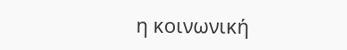η κοινωνική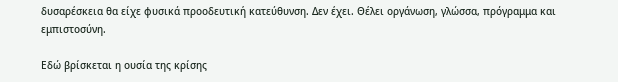δυσαρέσκεια θα είχε φυσικά προοδευτική κατεύθυνση. Δεν έχει. Θέλει οργάνωση, γλώσσα, πρόγραμμα και εμπιστοσύνη.

Εδώ βρίσκεται η ουσία της κρίσης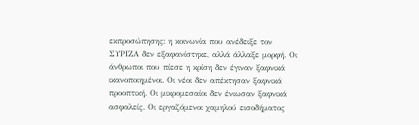εκπροσώπησης: η κοινωνία που ανέδειξε τον ΣΥΡΙΖΑ δεν εξαφανίστηκε, αλλά άλλαξε μορφή. Οι άνθρωποι που πίεσε η κρίση δεν έγιναν ξαφνικά ικανοποιημένοι. Οι νέοι δεν απέκτησαν ξαφνικά προοπτική. Οι μικρομεσαίοι δεν ένιωσαν ξαφνικά ασφαλείς. Οι εργαζόμενοι χαμηλού εισοδήματος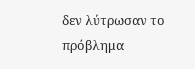δεν λύτρωσαν το πρόβλημα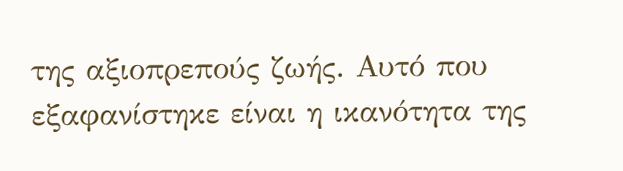της αξιοπρεπούς ζωής. Αυτό που εξαφανίστηκε είναι η ικανότητα της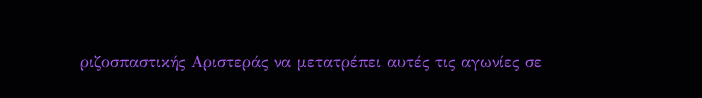ριζοσπαστικής Αριστεράς να μετατρέπει αυτές τις αγωνίες σε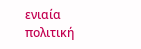ενιαία πολιτική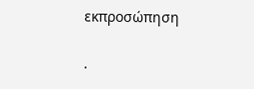εκπροσώπηση

.